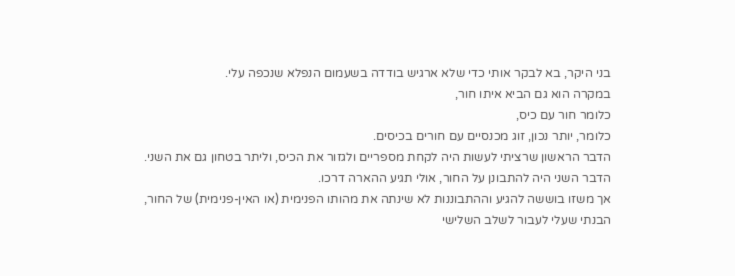בני היקר, בא לבקר אותי כדי שלא ארגיש בודדה בשעמום הנפלא שנכפה עלי.
במקרה הוא גם הביא איתו חור,
כלומר חור עם כיס,
כלומר, יותר נכון, זוג מכנסיים עם חורים בכיסים.
הדבר הראשון שרציתי לעשות היה לקחת מספריים ולגזור את הכיס, וליתר בטחון גם את השני.
הדבר השני היה להתבונן על החור, אולי תגיע ההארה דרכו.
אך משזו בוששה להגיע וההתבוננות לא שינתה את מהותו הפנימית (או האין-פנימית) של החור,
הבנתי שעלי לעבור לשלב השלישי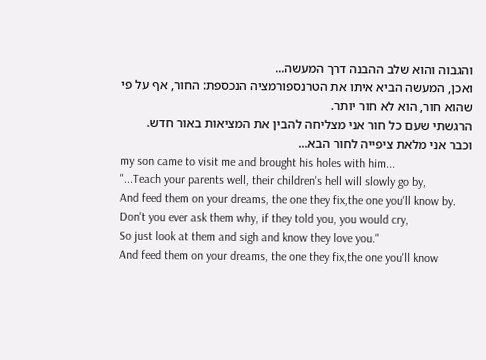והגבוה והוא שלב ההבנה דרך המעשה...
ואכן, המעשה הביא איתו את הטרנספורמציה הנכספת: החור, אף על פי שהוא חור, הוא לא חור יותר.
הרגשתי שעם כל חור אני מצליחה להבין את המציאות באור חדש.
וכבר אני מלאת ציפייה לחור הבא...
my son came to visit me and brought his holes with him...
"...Teach your parents well, their children's hell will slowly go by,
And feed them on your dreams, the one they fix,the one you'll know by.
Don't you ever ask them why, if they told you, you would cry,
So just look at them and sigh and know they love you."
And feed them on your dreams, the one they fix,the one you'll know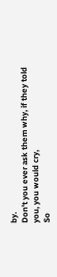by.
Don't you ever ask them why, if they told you, you would cry,
So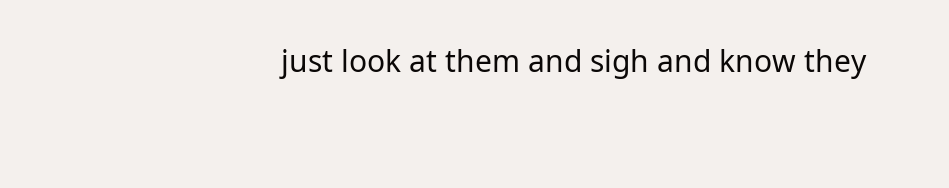just look at them and sigh and know they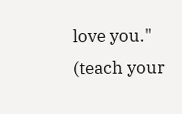love you."
(teach your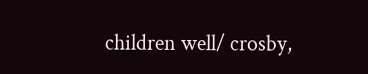children well/ crosby,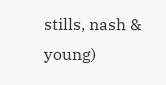stills, nash & young)